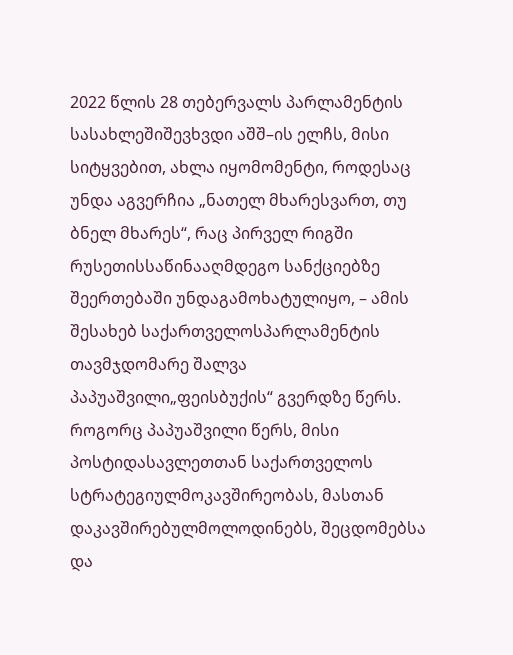2022 წლის 28 თებერვალს პარლამენტის სასახლეშიშევხვდი აშშ–ის ელჩს, მისი სიტყვებით, ახლა იყომომენტი, როდესაც უნდა აგვერჩია „ნათელ მხარესვართ, თუ ბნელ მხარეს“, რაც პირველ რიგში რუსეთისსაწინააღმდეგო სანქციებზე შეერთებაში უნდაგამოხატულიყო, – ამის შესახებ საქართველოსპარლამენტის თავმჯდომარე შალვა პაპუაშვილი„ფეისბუქის“ გვერდზე წერს.
როგორც პაპუაშვილი წერს, მისი პოსტიდასავლეთთან საქართველოს სტრატეგიულმოკავშირეობას, მასთან დაკავშირებულმოლოდინებს, შეცდომებსა და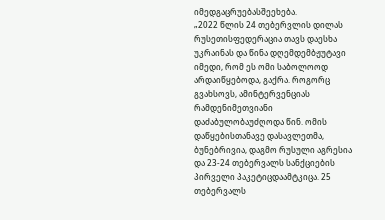იმედგაცრუებასშეეხება.
„2022 წლის 24 თებერვლის დილას რუსეთისფედერაცია თავს დაესხა უკრაინას და წინა დღემდემბჟუტავი იმედი, რომ ეს ომი საბოლოოდ არდაიწყებოდა, გაქრა. როგორც გვახსოვს, ამინტერვენციას რამდენიმეთვიანი დაძაბულობაუძღოდა წინ. ომის დაწყებისთანავე დასავლეთმა, ბუნებრივია, დაგმო რუსული აგრესია და 23-24 თებერვალს სანქციების პირველი პაკეტიცდაამტკიცა. 25 თებერვალს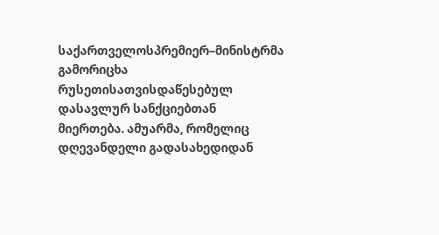საქართველოსპრემიერ–მინისტრმა გამორიცხა რუსეთისათვისდაწესებულ დასავლურ სანქციებთან მიერთება. ამუარმა, რომელიც დღევანდელი გადასახედიდან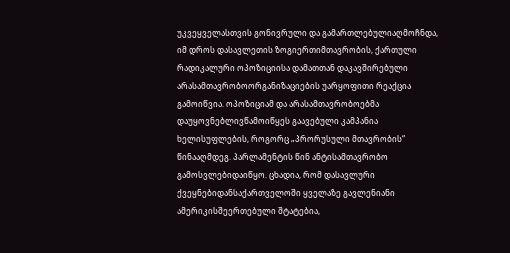უკვეყველასთვის გონივრული და გამართლებულიაღმოჩნდა, იმ დროს დასავლეთის ზოგიერთიმთავრობის, ქართული რადიკალური ოპოზიციისა დამათთან დაკავშირებული არასამთავრობოორგანიზაციების უარყოფითი რეაქცია გამოიწვია. ოპოზიციამ და არასამთავრობოებმა დაუყოვნებლივწამოიწყეს გაავებული კამპანია ხელისუფლების, როგორც „პრორუსული მთავრობის“ წინააღმდეგ. პარლამენტის წინ ანტისამთავრობო გამოსვლებიდაიწყო. ცხადია, რომ დასავლური ქვეყნებიდანსაქართველოში ყველაზე გავლენიანი ამერიკისშეერთებული შტატებია,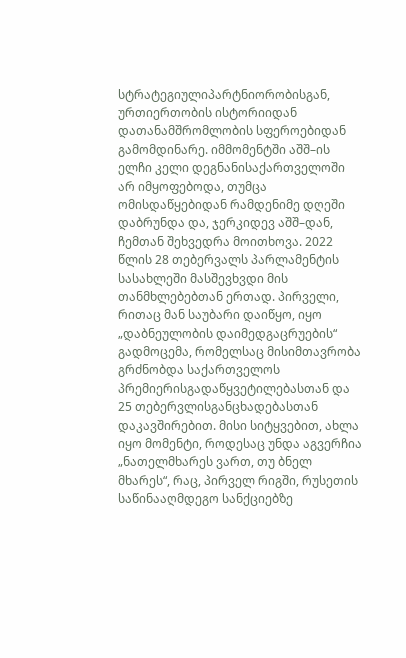სტრატეგიულიპარტნიორობისგან, ურთიერთობის ისტორიიდან დათანამშრომლობის სფეროებიდან გამომდინარე. იმმომენტში აშშ–ის ელჩი კელი დეგნანისაქართველოში არ იმყოფებოდა, თუმცა ომისდაწყებიდან რამდენიმე დღეში დაბრუნდა და, ჯერკიდევ აშშ–დან, ჩემთან შეხვედრა მოითხოვა. 2022 წლის 28 თებერვალს პარლამენტის სასახლეში მასშევხვდი მის თანმხლებებთან ერთად. პირველი, რითაც მან საუბარი დაიწყო, იყო „დაბნეულობის დაიმედგაცრუების“ გადმოცემა, რომელსაც მისიმთავრობა გრძნობდა საქართველოს პრემიერისგადაწყვეტილებასთან და 25 თებერვლისგანცხადებასთან დაკავშირებით. მისი სიტყვებით, ახლა იყო მომენტი, როდესაც უნდა აგვერჩია „ნათელმხარეს ვართ, თუ ბნელ მხარეს“, რაც, პირველ რიგში, რუსეთის საწინააღმდეგო სანქციებზე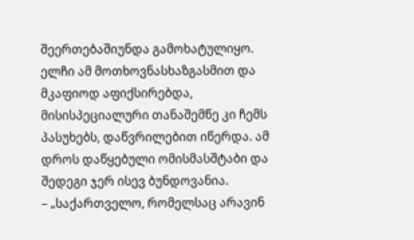შეერთებაშიუნდა გამოხატულიყო. ელჩი ამ მოთხოვნასხაზგასმით და მკაფიოდ აფიქსირებდა, მისისპეციალური თანაშემწე კი ჩემს პასუხებს, დაწვრილებით იწერდა. ამ დროს დაწყებული ომისმასშტაბი და შედეგი ჯერ ისევ ბუნდოვანია.
– „საქართველო, რომელსაც არავინ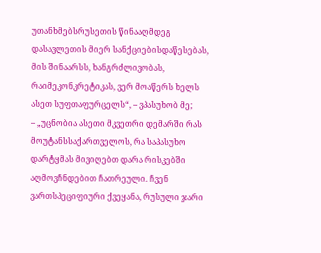უთანხმებსრუსეთის წინააღმდეგ დასავლეთის მიერ სანქციებისდაწესებას, მის შინაარსს, ხანგრძლივობას, რაიმეკონკრეტიკას, ვერ მოაწერს ხელს ასეთ სუფთაფურცელს“, – ვპასუხობ მე;
– „უცნობია ასეთი მკვეთრი დემარში რას მოუტანსსაქართველოს, რა საპასუხო დარტყმას მივიღებთ დარა რისკებში აღმოვჩნდებით ჩათრეული. ჩვენ ვართსპეციფიური ქვეყანა, რუსული ჯარი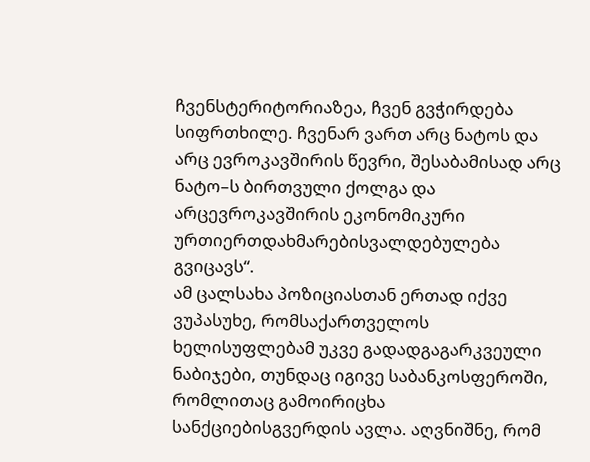ჩვენსტერიტორიაზეა, ჩვენ გვჭირდება სიფრთხილე. ჩვენარ ვართ არც ნატოს და არც ევროკავშირის წევრი, შესაბამისად არც ნატო–ს ბირთვული ქოლგა და არცევროკავშირის ეკონომიკური ურთიერთდახმარებისვალდებულება გვიცავს“.
ამ ცალსახა პოზიციასთან ერთად იქვე ვუპასუხე, რომსაქართველოს ხელისუფლებამ უკვე გადადგაგარკვეული ნაბიჯები, თუნდაც იგივე საბანკოსფეროში, რომლითაც გამოირიცხა სანქციებისგვერდის ავლა. აღვნიშნე, რომ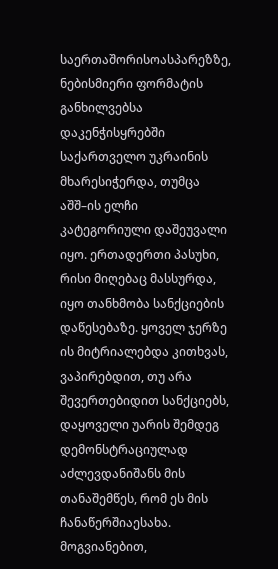საერთაშორისოასპარეზზე, ნებისმიერი ფორმატის განხილვებსა დაკენჭისყრებში საქართველო უკრაინის მხარესიჭერდა, თუმცა აშშ–ის ელჩი კატეგორიული დაშეუვალი იყო. ერთადერთი პასუხი, რისი მიღებაც მასსურდა, იყო თანხმობა სანქციების დაწესებაზე. ყოველ ჯერზე ის მიტრიალებდა კითხვას, ვაპირებდით, თუ არა შევერთებიდით სანქციებს, დაყოველი უარის შემდეგ დემონსტრაციულად აძლევდანიშანს მის თანაშემწეს, რომ ეს მის ჩანაწერშიაესახა. მოგვიანებით,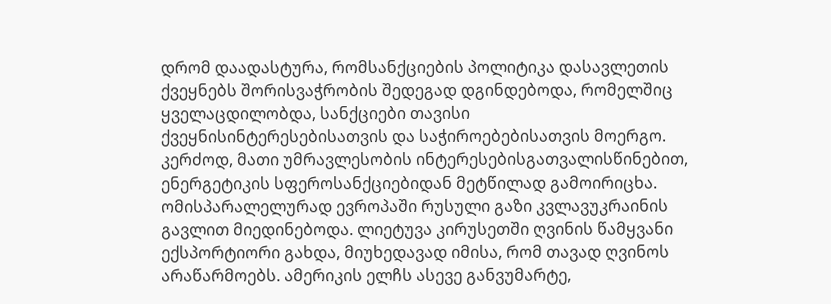დრომ დაადასტურა, რომსანქციების პოლიტიკა დასავლეთის ქვეყნებს შორისვაჭრობის შედეგად დგინდებოდა, რომელშიც ყველაცდილობდა, სანქციები თავისი ქვეყნისინტერესებისათვის და საჭიროებებისათვის მოერგო. კერძოდ, მათი უმრავლესობის ინტერესებისგათვალისწინებით, ენერგეტიკის სფეროსანქციებიდან მეტწილად გამოირიცხა. ომისპარალელურად ევროპაში რუსული გაზი კვლავუკრაინის გავლით მიედინებოდა. ლიეტუვა კირუსეთში ღვინის წამყვანი ექსპორტიორი გახდა, მიუხედავად იმისა, რომ თავად ღვინოს არაწარმოებს. ამერიკის ელჩს ასევე განვუმარტე,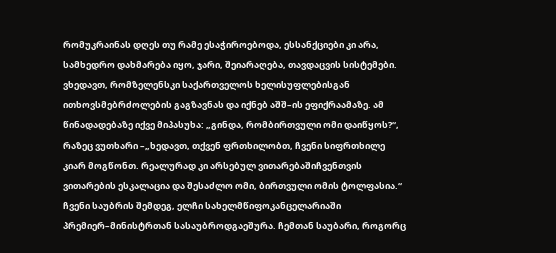რომუკრაინას დღეს თუ რამე ესაჭიროებოდა, ესსანქციები კი არა, სამხედრო დახმარება იყო, ჯარი, შეიარაღება, თავდაცვის სისტემები. ვხედავთ, რომზელენსკი საქართველოს ხელისუფლებისგან ითხოვსმებრძოლების გაგზავნას და იქნებ აშშ–ის ეფიქრაამაზე. ამ წინადადებაზე იქვე მიპასუხა: „გინდა, რომბირთვული ომი დაიწყოს?“, რაზეც ვუთხარი –„ხედავთ, თქვენ ფრთხილობთ, ჩვენი სიფრთხილე კიარ მოგწონთ. რეალურად კი არსებულ ვითარებაშიჩვენთვის ვითარების ესკალაცია და შესაძლო ომი, ბირთვული ომის ტოლფასია.“
ჩვენი საუბრის შემდეგ, ელჩი სახელმწიფოკანცელარიაში პრემიერ–მინისტრთან სასაუბროდგაეშურა. ჩემთან საუბარი, როგორც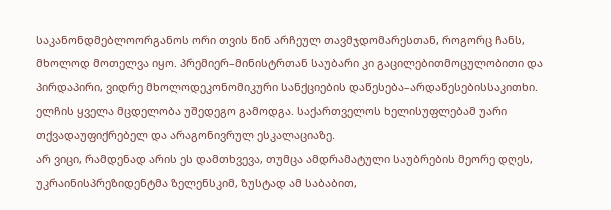საკანონდმებლოორგანოს ორი თვის წინ არჩეულ თავმჯდომარესთან, როგორც ჩანს, მხოლოდ მოთელვა იყო. პრემიერ–მინისტრთან საუბარი კი გაცილებითმოცულობითი და პირდაპირი, ვიდრე მხოლოდეკონომიკური სანქციების დაწესება–არდაწესებისსაკითხი. ელჩის ყველა მცდელობა უშედეგო გამოდგა. საქართველოს ხელისუფლებამ უარი თქვადაუფიქრებელ და არაგონივრულ ესკალაციაზე.
არ ვიცი, რამდენად არის ეს დამთხვევა, თუმცა ამდრამატული საუბრების მეორე დღეს, უკრაინისპრეზიდენტმა ზელენსკიმ, ზუსტად ამ საბაბით,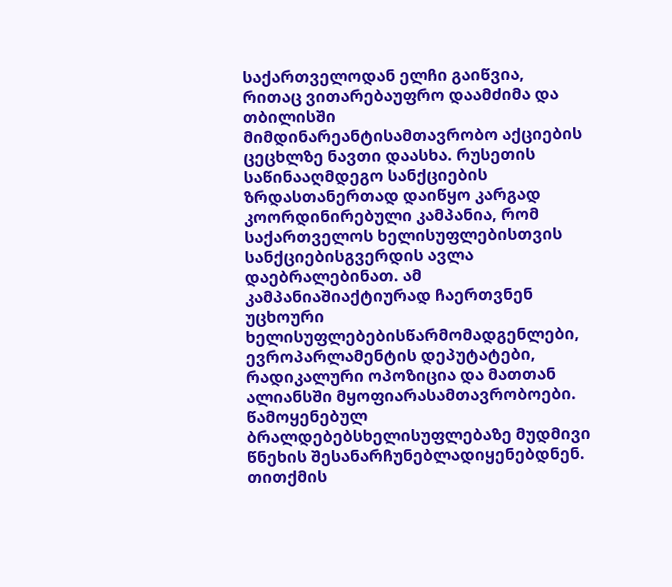საქართველოდან ელჩი გაიწვია, რითაც ვითარებაუფრო დაამძიმა და თბილისში მიმდინარეანტისამთავრობო აქციების ცეცხლზე ნავთი დაასხა. რუსეთის საწინააღმდეგო სანქციების ზრდასთანერთად დაიწყო კარგად კოორდინირებული კამპანია, რომ საქართველოს ხელისუფლებისთვის სანქციებისგვერდის ავლა დაებრალებინათ. ამ კამპანიაშიაქტიურად ჩაერთვნენ უცხოური ხელისუფლებებისწარმომადგენლები, ევროპარლამენტის დეპუტატები, რადიკალური ოპოზიცია და მათთან ალიანსში მყოფიარასამთავრობოები. წამოყენებულ ბრალდებებსხელისუფლებაზე მუდმივი წნეხის შესანარჩუნებლადიყენებდნენ.
თითქმის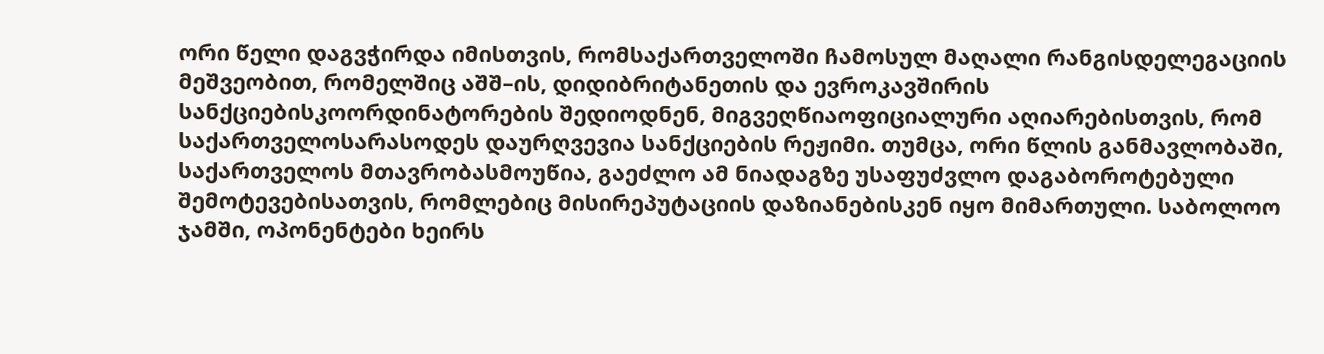ორი წელი დაგვჭირდა იმისთვის, რომსაქართველოში ჩამოსულ მაღალი რანგისდელეგაციის მეშვეობით, რომელშიც აშშ–ის, დიდიბრიტანეთის და ევროკავშირის სანქციებისკოორდინატორების შედიოდნენ, მიგვეღწიაოფიციალური აღიარებისთვის, რომ საქართველოსარასოდეს დაურღვევია სანქციების რეჟიმი. თუმცა, ორი წლის განმავლობაში, საქართველოს მთავრობასმოუწია, გაეძლო ამ ნიადაგზე უსაფუძვლო დაგაბოროტებული შემოტევებისათვის, რომლებიც მისირეპუტაციის დაზიანებისკენ იყო მიმართული. საბოლოო ჯამში, ოპონენტები ხეირს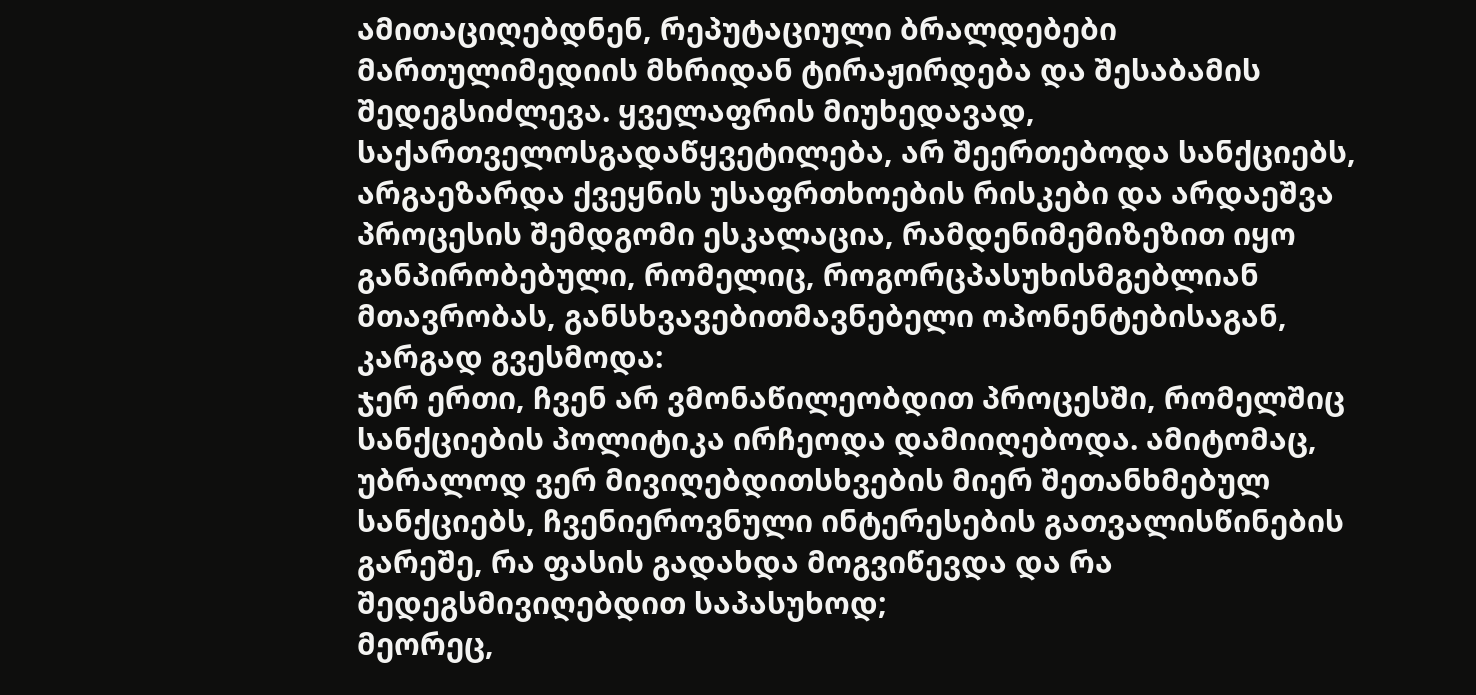ამითაციღებდნენ, რეპუტაციული ბრალდებები მართულიმედიის მხრიდან ტირაჟირდება და შესაბამის შედეგსიძლევა. ყველაფრის მიუხედავად, საქართველოსგადაწყვეტილება, არ შეერთებოდა სანქციებს, არგაეზარდა ქვეყნის უსაფრთხოების რისკები და არდაეშვა პროცესის შემდგომი ესკალაცია, რამდენიმემიზეზით იყო განპირობებული, რომელიც, როგორცპასუხისმგებლიან მთავრობას, განსხვავებითმავნებელი ოპონენტებისაგან, კარგად გვესმოდა:
ჯერ ერთი, ჩვენ არ ვმონაწილეობდით პროცესში, რომელშიც სანქციების პოლიტიკა ირჩეოდა დამიიღებოდა. ამიტომაც, უბრალოდ ვერ მივიღებდითსხვების მიერ შეთანხმებულ სანქციებს, ჩვენიეროვნული ინტერესების გათვალისწინების გარეშე, რა ფასის გადახდა მოგვიწევდა და რა შედეგსმივიღებდით საპასუხოდ;
მეორეც,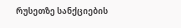რუსეთზე სანქციების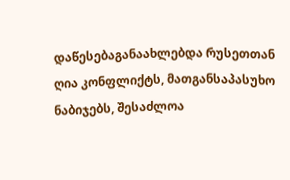დაწესებაგანაახლებდა რუსეთთან ღია კონფლიქტს, მათგანსაპასუხო ნაბიჯებს, შესაძლოა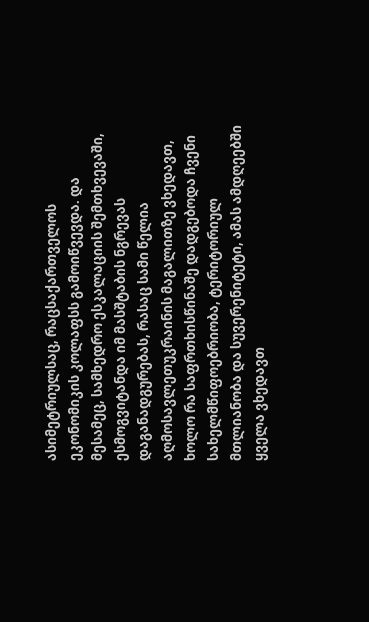ასიმეტრიულსაც, რაცსაქართველოს ეკონომიკის კოლაფსს გამოიწვევდა. და მესამეც, სამხედრო ესკალაციის შემთხვევაში, ესმოგვიტანდა იმ მასშტაბის ნგრევას დაგანადგურებას, რასაც სამი წელია აღმოსავლეთუკრაინის მაგალითზე ვხედავთ, ხოლო რა საფრთხისწინაშე დადგებოდა ჩვენი სახელმწიფოებრიობა, ტერიტორიულ მთლიანობა და სუვერენიტეტი, ამას ამდღეებში ყველა ვხედავთ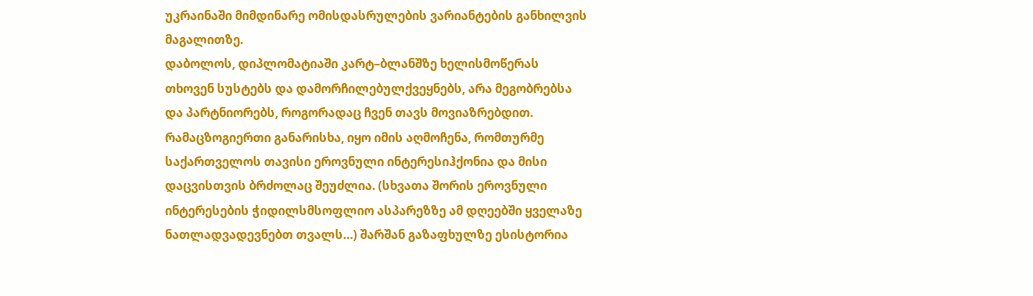უკრაინაში მიმდინარე ომისდასრულების ვარიანტების განხილვის მაგალითზე.
დაბოლოს, დიპლომატიაში კარტ–ბლანშზე ხელისმოწერას თხოვენ სუსტებს და დამორჩილებულქვეყნებს, არა მეგობრებსა და პარტნიორებს, როგორადაც ჩვენ თავს მოვიაზრებდით. რამაცზოგიერთი განარისხა, იყო იმის აღმოჩენა, რომთურმე საქართველოს თავისი ეროვნული ინტერესიჰქონია და მისი დაცვისთვის ბრძოლაც შეუძლია. (სხვათა შორის ეროვნული ინტერესების ჭიდილსმსოფლიო ასპარეზზე ამ დღეებში ყველაზე ნათლადვადევნებთ თვალს…) შარშან გაზაფხულზე ესისტორია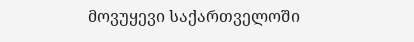მოვუყევი საქართველოში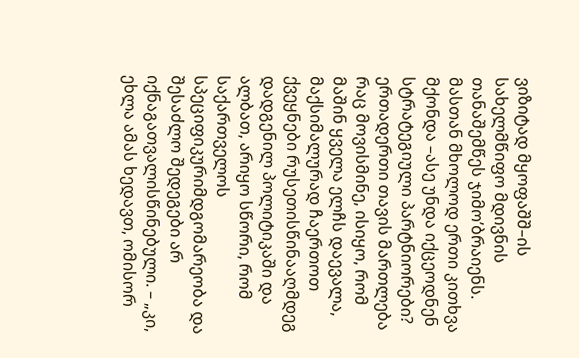ვიზიტად მყოფაშშ–ის სახელმწიფო მდივნის თანაშემწეს ჯიმო’ბრაიენს. მასთან მხოლოდ ერთი კითხვა მქონდა –ასე უნდა იქცეოდნენ სტრატეგიული პარტნიორები? ერთადერთი თავის მართლება რაც მოვისმინე, ისიყო, რომ მაშინ ყველა ელჩს დაევალა, მაქსიმალურად ჩაერთოთ ქვეყნები რუსეთისწინააღმდეგ დადგენილ პოლიტიკაში და ალბათ, არიყო სწორი, რომ საქართველოს სპეციფიკურიმდგომარეობა და შესაძლო შედეგები არ იქნაგათვალისწინებული. – „კი, ეხლა ამას ხედავთ, ომისორ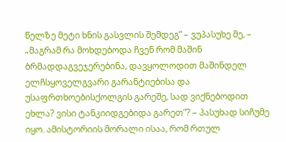წელზე მეტი ხნის გასვლის შემდეგ“ – ვუპასუხე მე, – „მაგრამ რა მოხდებოდა ჩვენ რომ მაშინ ბრმადდაგვეჯერებინა, დავყოლოდით მაშინდელ ელჩსყოველგვარი გარანტიებისა და უსაფრთხოებისქოლგის გარეშე, სად ვიქნებოდით ეხლა? ვისი ტანკიიდგებიდა გარეთ“? – პასუხად სიჩუმე იყო. ამისტორიის მორალი ისაა, რომ რთულ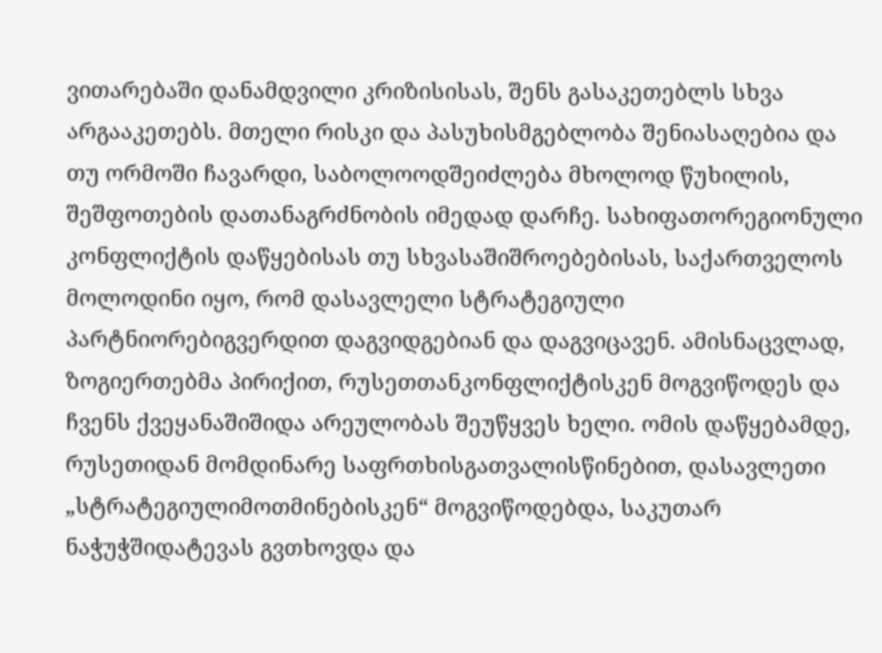ვითარებაში დანამდვილი კრიზისისას, შენს გასაკეთებლს სხვა არგააკეთებს. მთელი რისკი და პასუხისმგებლობა შენიასაღებია და თუ ორმოში ჩავარდი, საბოლოოდშეიძლება მხოლოდ წუხილის, შეშფოთების დათანაგრძნობის იმედად დარჩე. სახიფათორეგიონული კონფლიქტის დაწყებისას თუ სხვასაშიშროებებისას, საქართველოს მოლოდინი იყო, რომ დასავლელი სტრატეგიული პარტნიორებიგვერდით დაგვიდგებიან და დაგვიცავენ. ამისნაცვლად, ზოგიერთებმა პირიქით, რუსეთთანკონფლიქტისკენ მოგვიწოდეს და ჩვენს ქვეყანაშიშიდა არეულობას შეუწყვეს ხელი. ომის დაწყებამდე, რუსეთიდან მომდინარე საფრთხისგათვალისწინებით, დასავლეთი „სტრატეგიულიმოთმინებისკენ“ მოგვიწოდებდა, საკუთარ ნაჭუჭშიდატევას გვთხოვდა და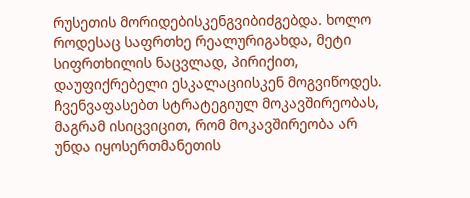რუსეთის მორიდებისკენგვიბიძგებდა. ხოლო როდესაც საფრთხე რეალურიგახდა, მეტი სიფრთხილის ნაცვლად, პირიქით, დაუფიქრებელი ესკალაციისკენ მოგვიწოდეს. ჩვენვაფასებთ სტრატეგიულ მოკავშირეობას, მაგრამ ისიცვიცით, რომ მოკავშირეობა არ უნდა იყოსერთმანეთის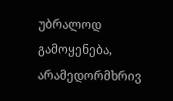უბრალოდ გამოყენება, არამედორმხრივ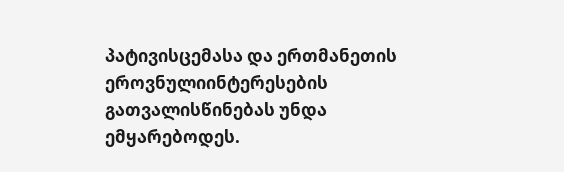პატივისცემასა და ერთმანეთის ეროვნულიინტერესების გათვალისწინებას უნდა ემყარებოდეს.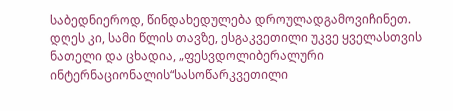საბედნიეროდ, წინდახედულება დროულადგამოვიჩინეთ. დღეს კი, სამი წლის თავზე, ესგაკვეთილი უკვე ყველასთვის ნათელი და ცხადია, „ფესვდოლიბერალური ინტერნაციონალის“სასოწარკვეთილი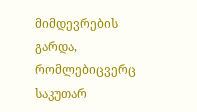მიმდევრების გარდა, რომლებიცვერც საკუთარ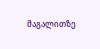მაგალითზე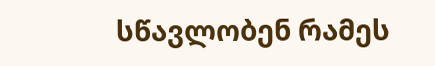სწავლობენ რამეს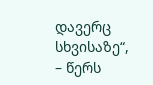დავერც სხვისაზე“, – წერს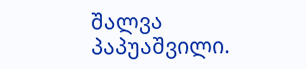შალვა პაპუაშვილი.